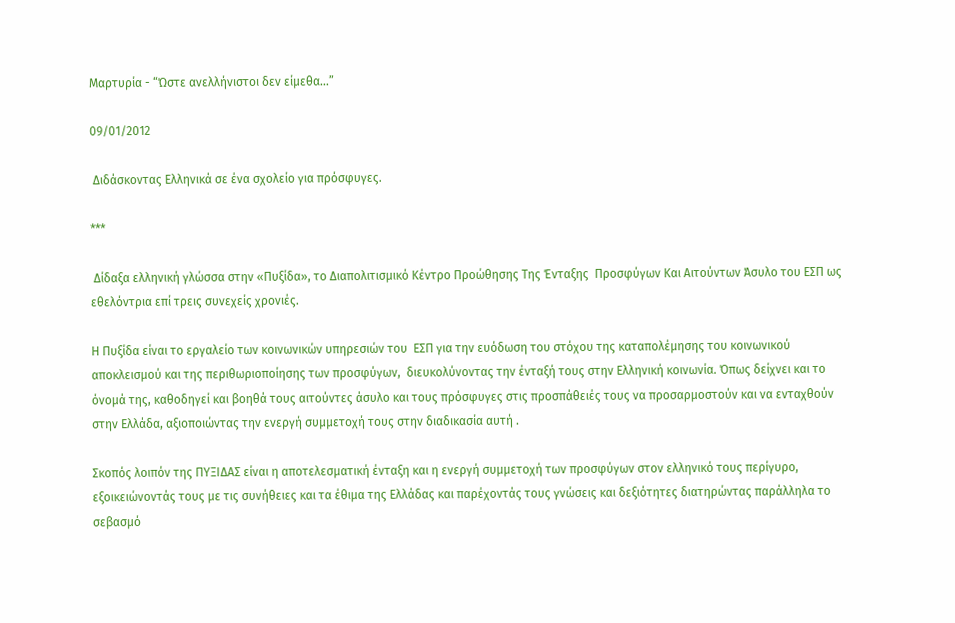Μαρτυρία - “Ώστε ανελλήνιστοι δεν είμεθα...”

09/01/2012

 Διδάσκοντας Ελληνικά σε ένα σχολείο για πρόσφυγες.

***

 Δίδαξα ελληνική γλώσσα στην «Πυξίδα», το Διαπολιτισμικό Κέντρο Προώθησης Της Ένταξης  Προσφύγων Και Αιτούντων Άσυλο του ΕΣΠ ως εθελόντρια επί τρεις συνεχείς χρονιές.

Η Πυξίδα είναι το εργαλείο των κοινωνικών υπηρεσιών του  ΕΣΠ για την ευόδωση του στόχου της καταπολέμησης του κοινωνικού αποκλεισμού και της περιθωριοποίησης των προσφύγων,  διευκολύνοντας την ένταξή τους στην Ελληνική κοινωνία. Όπως δείχνει και το όνομά της, καθοδηγεί και βοηθά τους αιτούντες άσυλο και τους πρόσφυγες στις προσπάθειές τους να προσαρμοστούν και να ενταχθούν στην Ελλάδα, αξιοποιώντας την ενεργή συμμετοχή τους στην διαδικασία αυτή .

Σκοπός λοιπόν της ΠΥΞΙΔΑΣ είναι η αποτελεσματική ένταξη και η ενεργή συμμετοχή των προσφύγων στον ελληνικό τους περίγυρο, εξοικειώνοντάς τους με τις συνήθειες και τα έθιμα της Ελλάδας και παρέχοντάς τους γνώσεις και δεξιότητες διατηρώντας παράλληλα το σεβασμό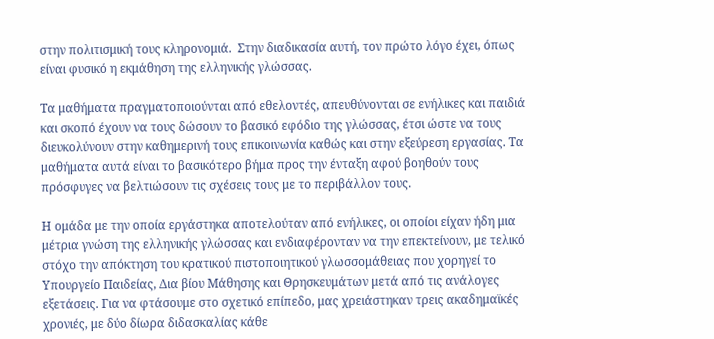στην πολιτισμική τους κληρονομιά.  Στην διαδικασία αυτή, τον πρώτο λόγο έχει, όπως είναι φυσικό η εκμάθηση της ελληνικής γλώσσας.

Τα μαθήματα πραγματοποιούνται από εθελοντές, απευθύνονται σε ενήλικες και παιδιά και σκοπό έχουν να τους δώσουν το βασικό εφόδιο της γλώσσας, έτσι ώστε να τους διευκολύνουν στην καθημερινή τους επικοινωνία καθώς και στην εξεύρεση εργασίας. Τα μαθήματα αυτά είναι το βασικότερο βήμα προς την ένταξη αφού βοηθούν τους πρόσφυγες να βελτιώσουν τις σχέσεις τους με το περιβάλλον τους.

Η ομάδα με την οποία εργάστηκα αποτελούταν από ενήλικες, οι οποίοι είχαν ήδη μια μέτρια γνώση της ελληνικής γλώσσας και ενδιαφέρονταν να την επεκτείνουν, με τελικό στόχο την απόκτηση του κρατικού πιστοποιητικού γλωσσομάθειας που χορηγεί το Υπουργείο Παιδείας, Δια βίου Μάθησης και Θρησκευμάτων μετά από τις ανάλογες εξετάσεις. Για να φτάσουμε στο σχετικό επίπεδο, μας χρειάστηκαν τρεις ακαδημαϊκές χρονιές, με δύο δίωρα διδασκαλίας κάθε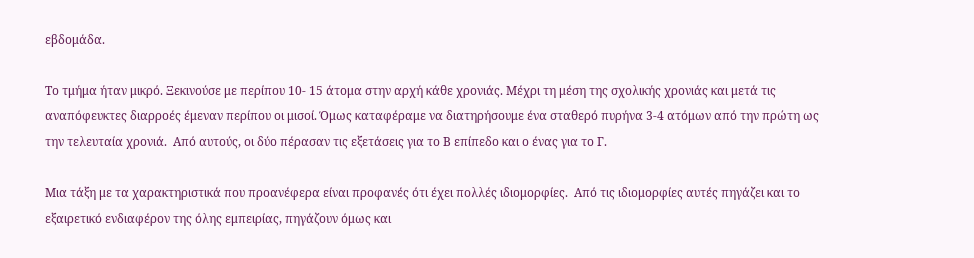εβδομάδα.

Το τμήμα ήταν μικρό. Ξεκινούσε με περίπου 10- 15 άτομα στην αρχή κάθε χρονιάς. Μέχρι τη μέση της σχολικής χρονιάς και μετά τις αναπόφευκτες διαρροές έμεναν περίπου οι μισοί. Όμως καταφέραμε να διατηρήσουμε ένα σταθερό πυρήνα 3-4 ατόμων από την πρώτη ως την τελευταία χρονιά.  Από αυτούς, οι δύο πέρασαν τις εξετάσεις για το Β επίπεδο και ο ένας για το Γ.

Μια τάξη με τα χαρακτηριστικά που προανέφερα είναι προφανές ότι έχει πολλές ιδιομορφίες.  Από τις ιδιομορφίες αυτές πηγάζει και το εξαιρετικό ενδιαφέρον της όλης εμπειρίας, πηγάζουν όμως και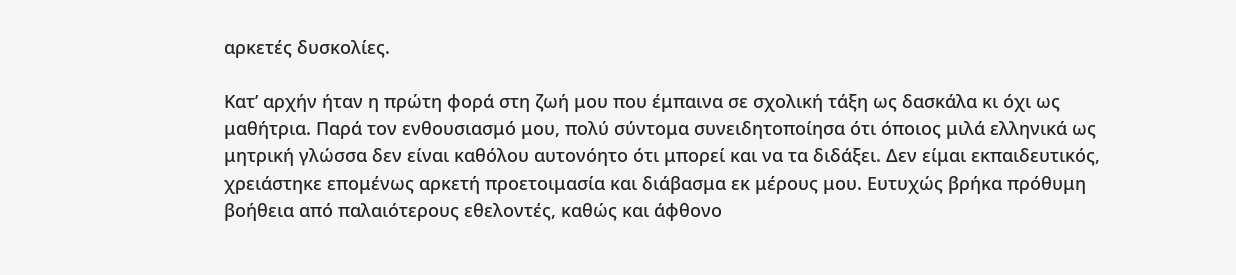αρκετές δυσκολίες.

Κατ’ αρχήν ήταν η πρώτη φορά στη ζωή μου που έμπαινα σε σχολική τάξη ως δασκάλα κι όχι ως μαθήτρια. Παρά τον ενθουσιασμό μου, πολύ σύντομα συνειδητοποίησα ότι όποιος μιλά ελληνικά ως μητρική γλώσσα δεν είναι καθόλου αυτονόητο ότι μπορεί και να τα διδάξει. Δεν είμαι εκπαιδευτικός, χρειάστηκε επομένως αρκετή προετοιμασία και διάβασμα εκ μέρους μου. Ευτυχώς βρήκα πρόθυμη βοήθεια από παλαιότερους εθελοντές, καθώς και άφθονο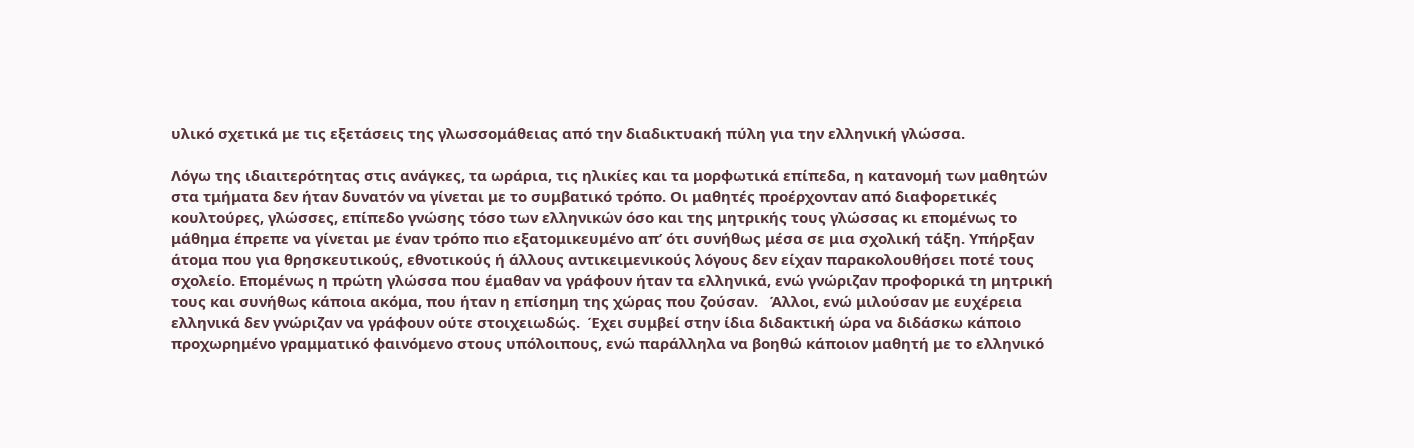υλικό σχετικά με τις εξετάσεις της γλωσσομάθειας από την διαδικτυακή πύλη για την ελληνική γλώσσα.

Λόγω της ιδιαιτερότητας στις ανάγκες, τα ωράρια, τις ηλικίες και τα μορφωτικά επίπεδα, η κατανομή των μαθητών στα τμήματα δεν ήταν δυνατόν να γίνεται με το συμβατικό τρόπο. Οι μαθητές προέρχονταν από διαφορετικές κουλτούρες, γλώσσες, επίπεδο γνώσης τόσο των ελληνικών όσο και της μητρικής τους γλώσσας κι επομένως το μάθημα έπρεπε να γίνεται με έναν τρόπο πιο εξατομικευμένο απ’ ότι συνήθως μέσα σε μια σχολική τάξη. Υπήρξαν άτομα που για θρησκευτικούς, εθνοτικούς ή άλλους αντικειμενικούς λόγους δεν είχαν παρακολουθήσει ποτέ τους σχολείο. Επομένως η πρώτη γλώσσα που έμαθαν να γράφουν ήταν τα ελληνικά, ενώ γνώριζαν προφορικά τη μητρική τους και συνήθως κάποια ακόμα, που ήταν η επίσημη της χώρας που ζούσαν.   Άλλοι, ενώ μιλούσαν με ευχέρεια ελληνικά δεν γνώριζαν να γράφουν ούτε στοιχειωδώς.  Έχει συμβεί στην ίδια διδακτική ώρα να διδάσκω κάποιο προχωρημένο γραμματικό φαινόμενο στους υπόλοιπους, ενώ παράλληλα να βοηθώ κάποιον μαθητή με το ελληνικό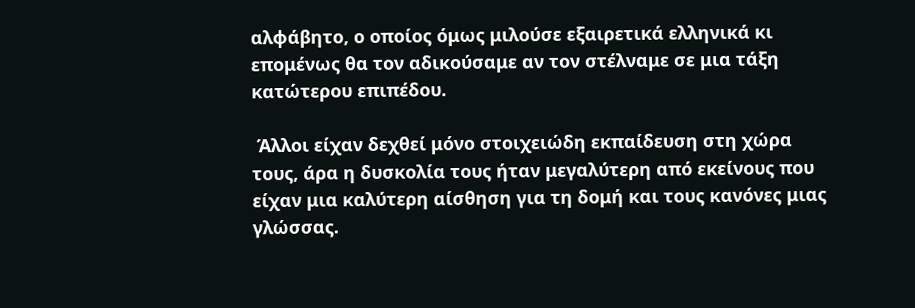αλφάβητο, ο οποίος όμως μιλούσε εξαιρετικά ελληνικά κι επομένως θα τον αδικούσαμε αν τον στέλναμε σε μια τάξη κατώτερου επιπέδου.

 Άλλοι είχαν δεχθεί μόνο στοιχειώδη εκπαίδευση στη χώρα τους, άρα η δυσκολία τους ήταν μεγαλύτερη από εκείνους που είχαν μια καλύτερη αίσθηση για τη δομή και τους κανόνες μιας γλώσσας.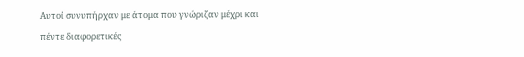Αυτοί συνυπήρχαν με άτομα που γνώριζαν μέχρι και πέντε διαφορετικές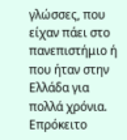γλώσσες, που είχαν πάει στο πανεπιστήμιο ή που ήταν στην Ελλάδα για πολλά χρόνια. Επρόκειτο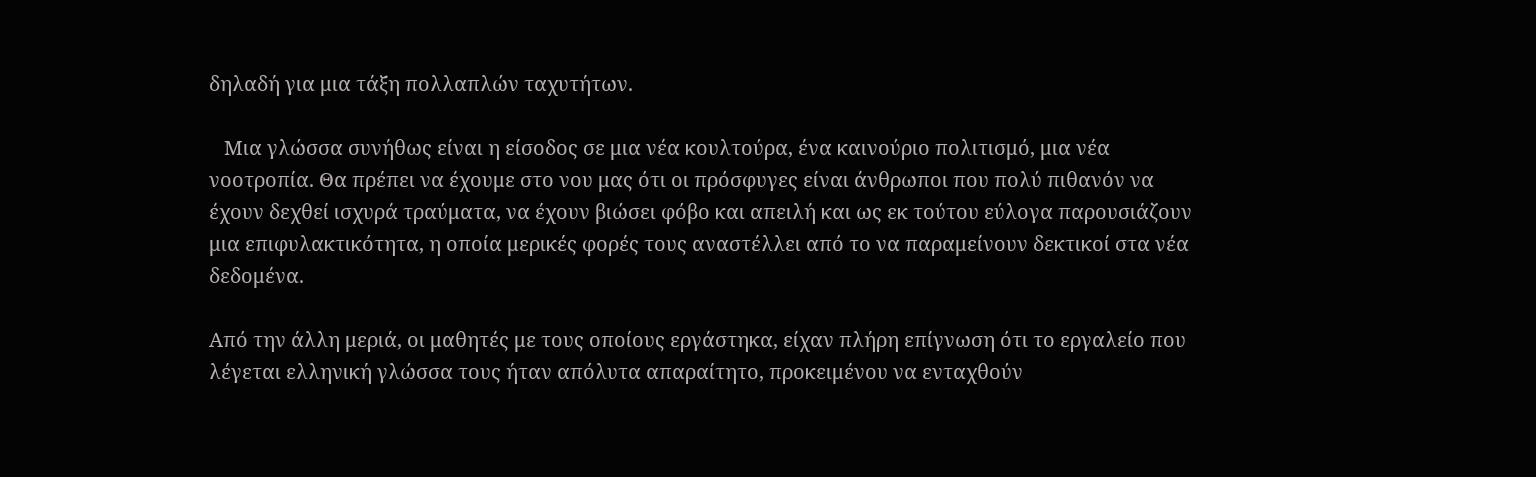δηλαδή για μια τάξη πολλαπλών ταχυτήτων.

   Μια γλώσσα συνήθως είναι η είσοδος σε μια νέα κουλτούρα, ένα καινούριο πολιτισμό, μια νέα νοοτροπία. Θα πρέπει να έχουμε στο νου μας ότι οι πρόσφυγες είναι άνθρωποι που πολύ πιθανόν να έχουν δεχθεί ισχυρά τραύματα, να έχουν βιώσει φόβο και απειλή και ως εκ τούτου εύλογα παρουσιάζουν μια επιφυλακτικότητα, η οποία μερικές φορές τους αναστέλλει από το να παραμείνουν δεκτικοί στα νέα δεδομένα.

Από την άλλη μεριά, οι μαθητές με τους οποίους εργάστηκα, είχαν πλήρη επίγνωση ότι το εργαλείο που λέγεται ελληνική γλώσσα τους ήταν απόλυτα απαραίτητο, προκειμένου να ενταχθούν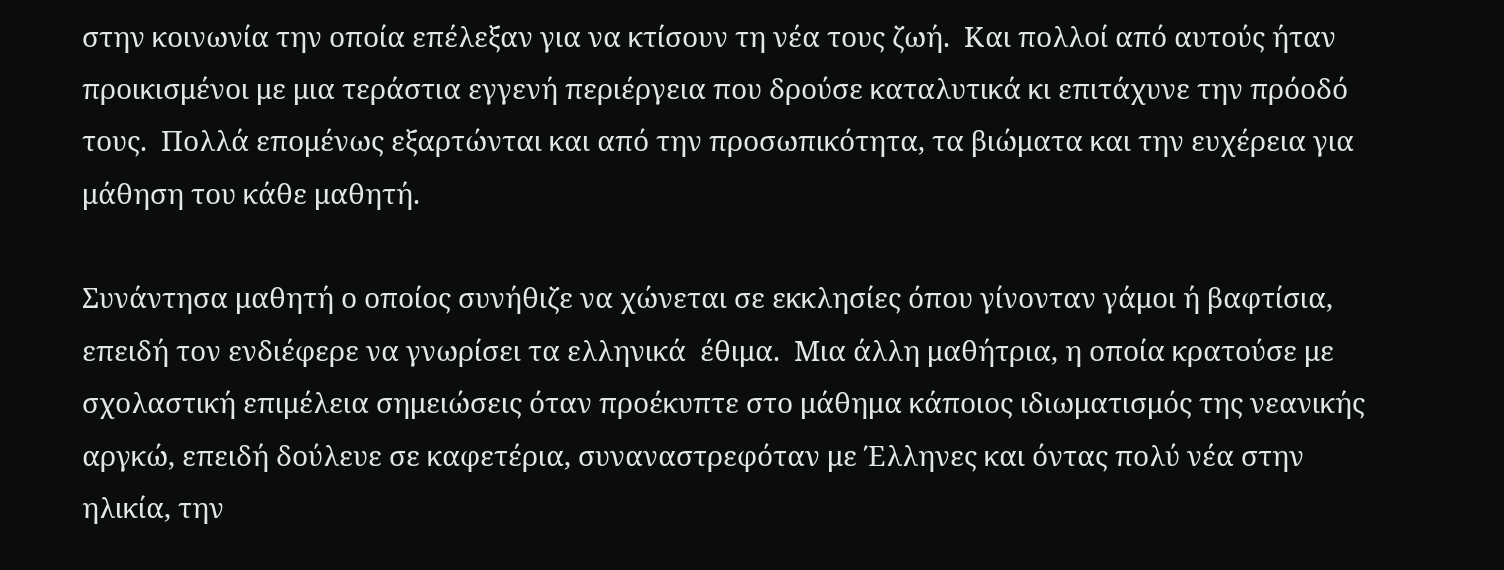στην κοινωνία την οποία επέλεξαν για να κτίσουν τη νέα τους ζωή.  Και πολλοί από αυτούς ήταν προικισμένοι με μια τεράστια εγγενή περιέργεια που δρούσε καταλυτικά κι επιτάχυνε την πρόοδό τους.  Πολλά επομένως εξαρτώνται και από την προσωπικότητα, τα βιώματα και την ευχέρεια για μάθηση του κάθε μαθητή.

Συνάντησα μαθητή ο οποίος συνήθιζε να χώνεται σε εκκλησίες όπου γίνονταν γάμοι ή βαφτίσια,  επειδή τον ενδιέφερε να γνωρίσει τα ελληνικά  έθιμα.  Μια άλλη μαθήτρια, η οποία κρατούσε με σχολαστική επιμέλεια σημειώσεις όταν προέκυπτε στο μάθημα κάποιος ιδιωματισμός της νεανικής αργκώ, επειδή δούλευε σε καφετέρια, συναναστρεφόταν με Έλληνες και όντας πολύ νέα στην ηλικία, την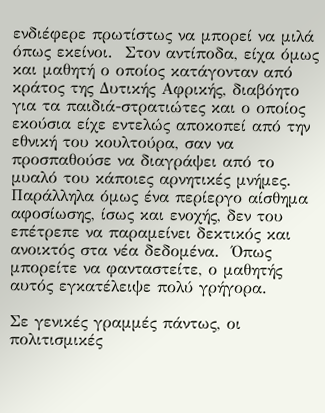ενδιέφερε πρωτίστως να μπορεί να μιλά όπως εκείνοι.  Στον αντίποδα, είχα όμως και μαθητή ο οποίος κατάγονταν από κράτος της Δυτικής Αφρικής, διαβόητο για τα παιδιά-στρατιώτες και ο οποίος εκούσια είχε εντελώς αποκοπεί από την εθνική του κουλτούρα, σαν να προσπαθούσε να διαγράψει από το μυαλό του κάποιες αρνητικές μνήμες.  Παράλληλα όμως ένα περίεργο αίσθημα αφοσίωσης, ίσως και ενοχής, δεν του επέτρεπε να παραμείνει δεκτικός και ανοικτός στα νέα δεδομένα.  Όπως μπορείτε να φανταστείτε, ο μαθητής αυτός εγκατέλειψε πολύ γρήγορα.

Σε γενικές γραμμές πάντως, οι πολιτισμικές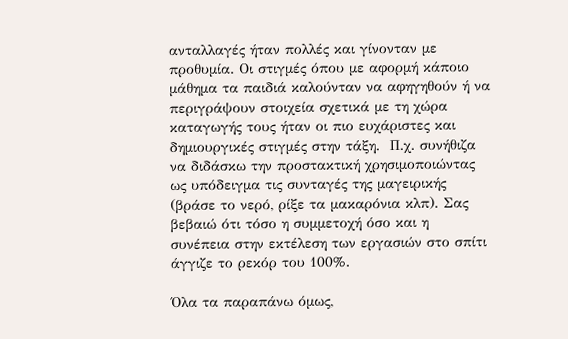ανταλλαγές ήταν πολλές και γίνονταν με προθυμία. Οι στιγμές όπου με αφορμή κάποιο μάθημα τα παιδιά καλούνταν να αφηγηθούν ή να περιγράψουν στοιχεία σχετικά με τη χώρα καταγωγής τους ήταν οι πιο ευχάριστες και δημιουργικές στιγμές στην τάξη.  Π.χ. συνήθιζα να διδάσκω την προστακτική χρησιμοποιώντας ως υπόδειγμα τις συνταγές της μαγειρικής (βράσε το νερό, ρίξε τα μακαρόνια κλπ). Σας βεβαιώ ότι τόσο η συμμετοχή όσο και η συνέπεια στην εκτέλεση των εργασιών στο σπίτι άγγιζε το ρεκόρ του 100%.

Όλα τα παραπάνω όμως,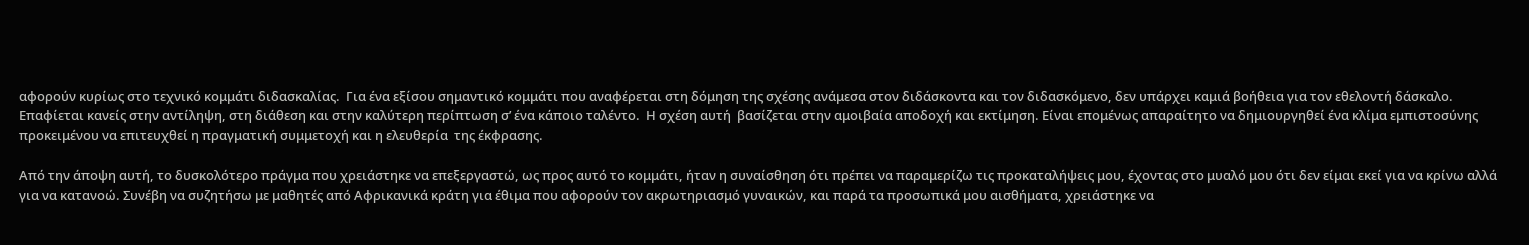αφορούν κυρίως στο τεχνικό κομμάτι διδασκαλίας.  Για ένα εξίσου σημαντικό κομμάτι που αναφέρεται στη δόμηση της σχέσης ανάμεσα στον διδάσκοντα και τον διδασκόμενο, δεν υπάρχει καμιά βοήθεια για τον εθελοντή δάσκαλο. Επαφίεται κανείς στην αντίληψη, στη διάθεση και στην καλύτερη περίπτωση σ’ ένα κάποιο ταλέντο.  Η σχέση αυτή  βασίζεται στην αμοιβαία αποδοχή και εκτίμηση. Είναι επομένως απαραίτητο να δημιουργηθεί ένα κλίμα εμπιστοσύνης προκειμένου να επιτευχθεί η πραγματική συμμετοχή και η ελευθερία  της έκφρασης.

Από την άποψη αυτή, το δυσκολότερο πράγμα που χρειάστηκε να επεξεργαστώ, ως προς αυτό το κομμάτι, ήταν η συναίσθηση ότι πρέπει να παραμερίζω τις προκαταλήψεις μου, έχοντας στο μυαλό μου ότι δεν είμαι εκεί για να κρίνω αλλά για να κατανοώ. Συνέβη να συζητήσω με μαθητές από Αφρικανικά κράτη για έθιμα που αφορούν τον ακρωτηριασμό γυναικών, και παρά τα προσωπικά μου αισθήματα, χρειάστηκε να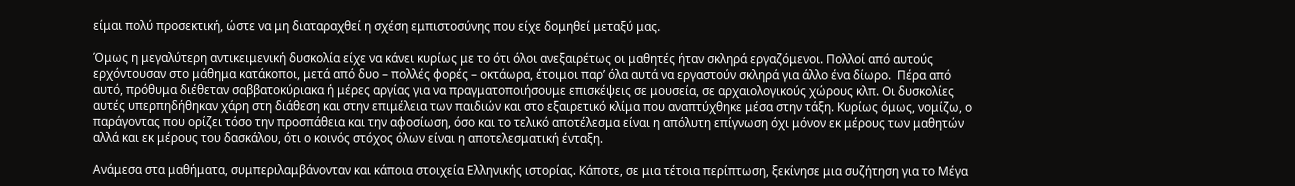είμαι πολύ προσεκτική, ώστε να μη διαταραχθεί η σχέση εμπιστοσύνης που είχε δομηθεί μεταξύ μας.

Όμως η μεγαλύτερη αντικειμενική δυσκολία είχε να κάνει κυρίως με το ότι όλοι ανεξαιρέτως οι μαθητές ήταν σκληρά εργαζόμενοι. Πολλοί από αυτούς ερχόντουσαν στο μάθημα κατάκοποι, μετά από δυο – πολλές φορές – οκτάωρα, έτοιμοι παρ’ όλα αυτά να εργαστούν σκληρά για άλλο ένα δίωρο.  Πέρα από αυτό, πρόθυμα διέθεταν σαββατοκύριακα ή μέρες αργίας για να πραγματοποιήσουμε επισκέψεις σε μουσεία, σε αρχαιολογικούς χώρους κλπ. Οι δυσκολίες αυτές υπερπηδήθηκαν χάρη στη διάθεση και στην επιμέλεια των παιδιών και στο εξαιρετικό κλίμα που αναπτύχθηκε μέσα στην τάξη. Κυρίως όμως, νομίζω, ο παράγοντας που ορίζει τόσο την προσπάθεια και την αφοσίωση, όσο και το τελικό αποτέλεσμα είναι η απόλυτη επίγνωση όχι μόνον εκ μέρους των μαθητών αλλά και εκ μέρους του δασκάλου, ότι ο κοινός στόχος όλων είναι η αποτελεσματική ένταξη.

Ανάμεσα στα μαθήματα, συμπεριλαμβάνονταν και κάποια στοιχεία Ελληνικής ιστορίας. Κάποτε, σε μια τέτοια περίπτωση, ξεκίνησε μια συζήτηση για το Μέγα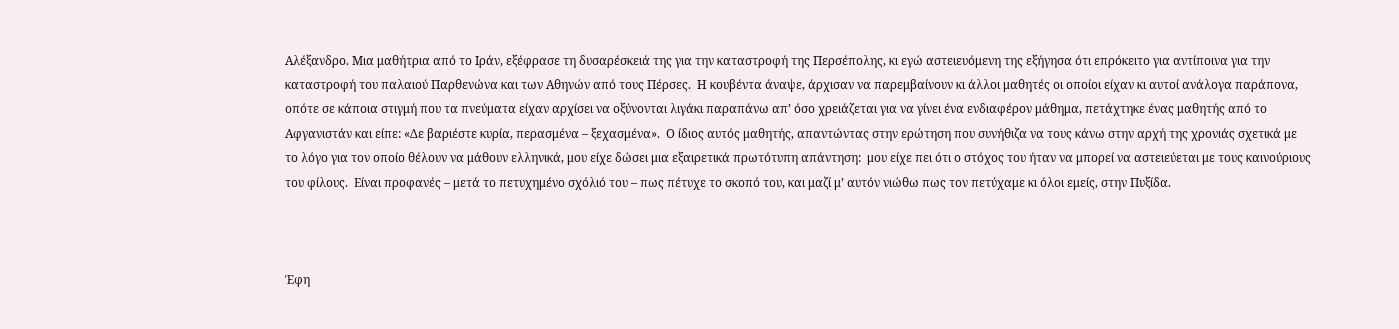Αλέξανδρο. Μια μαθήτρια από το Ιράν, εξέφρασε τη δυσαρέσκειά της για την καταστροφή της Περσέπολης, κι εγώ αστειευόμενη της εξήγησα ότι επρόκειτο για αντίποινα για την καταστροφή του παλαιού Παρθενώνα και των Αθηνών από τους Πέρσες.  Η κουβέντα άναψε, άρχισαν να παρεμβαίνουν κι άλλοι μαθητές οι οποίοι είχαν κι αυτοί ανάλογα παράπονα, οπότε σε κάποια στιγμή που τα πνεύματα είχαν αρχίσει να οξύνονται λιγάκι παραπάνω απ’ όσο χρειάζεται για να γίνει ένα ενδιαφέρον μάθημα, πετάχτηκε ένας μαθητής από το Αφγανιστάν και είπε: «Δε βαριέστε κυρία, περασμένα – ξεχασμένα».  Ο ίδιος αυτός μαθητής, απαντώντας στην ερώτηση που συνήθιζα να τους κάνω στην αρχή της χρονιάς σχετικά με το λόγο για τον οποίο θέλουν να μάθουν ελληνικά, μου είχε δώσει μια εξαιρετικά πρωτότυπη απάντηση:  μου είχε πει ότι ο στόχος του ήταν να μπορεί να αστειεύεται με τους καινούριους του φίλους.  Είναι προφανές – μετά το πετυχημένο σχόλιό του – πως πέτυχε το σκοπό του, και μαζί μ’ αυτόν νιώθω πως τον πετύχαμε κι όλοι εμείς, στην Πυξίδα.



Έφη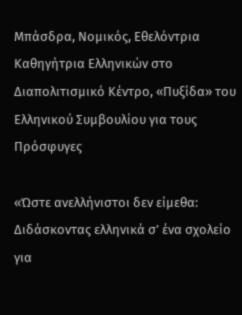Μπάσδρα, Νομικός, Εθελόντρια Καθηγήτρια Ελληνικών στο Διαπολιτισμικό Κέντρο, «Πυξίδα» του Ελληνικού Συμβουλίου για τους Πρόσφυγες

«Ώστε ανελλήνιστοι δεν είμεθα: Διδάσκοντας ελληνικά σ’ ένα σχολείο για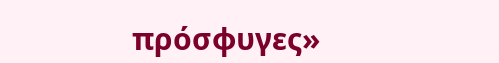πρόσφυγες»